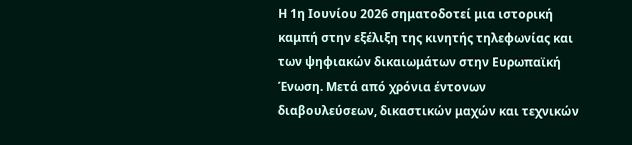Η 1η Ιουνίου 2026 σηματοδοτεί μια ιστορική καμπή στην εξέλιξη της κινητής τηλεφωνίας και των ψηφιακών δικαιωμάτων στην Ευρωπαϊκή Ένωση. Μετά από χρόνια έντονων διαβουλεύσεων, δικαστικών μαχών και τεχνικών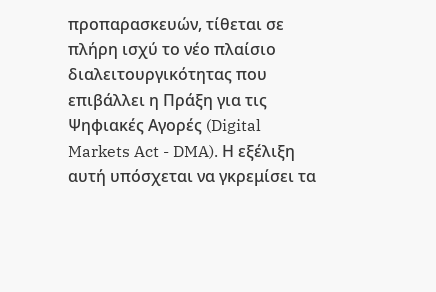προπαρασκευών, τίθεται σε πλήρη ισχύ το νέο πλαίσιο διαλειτουργικότητας που επιβάλλει η Πράξη για τις Ψηφιακές Αγορές (Digital Markets Act - DMA). Η εξέλιξη αυτή υπόσχεται να γκρεμίσει τα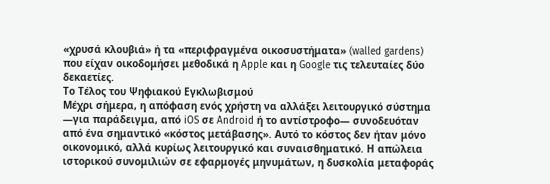«χρυσά κλουβιά» ή τα «περιφραγμένα οικοσυστήματα» (walled gardens) που είχαν οικοδομήσει μεθοδικά η Apple και η Google τις τελευταίες δύο δεκαετίες.
Το Τέλος του Ψηφιακού Εγκλωβισμού
Μέχρι σήμερα, η απόφαση ενός χρήστη να αλλάξει λειτουργικό σύστημα —για παράδειγμα, από iOS σε Android ή το αντίστροφο— συνοδευόταν από ένα σημαντικό «κόστος μετάβασης». Αυτό το κόστος δεν ήταν μόνο οικονομικό, αλλά κυρίως λειτουργικό και συναισθηματικό. Η απώλεια ιστορικού συνομιλιών σε εφαρμογές μηνυμάτων, η δυσκολία μεταφοράς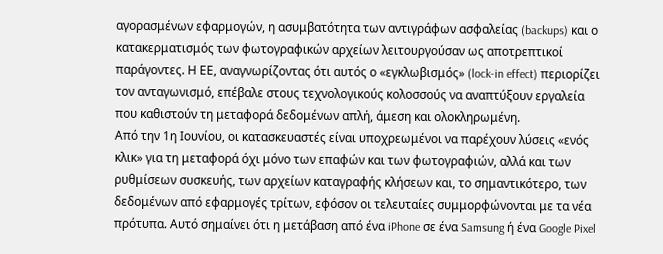αγορασμένων εφαρμογών, η ασυμβατότητα των αντιγράφων ασφαλείας (backups) και ο κατακερματισμός των φωτογραφικών αρχείων λειτουργούσαν ως αποτρεπτικοί παράγοντες. Η ΕΕ, αναγνωρίζοντας ότι αυτός ο «εγκλωβισμός» (lock-in effect) περιορίζει τον ανταγωνισμό, επέβαλε στους τεχνολογικούς κολοσσούς να αναπτύξουν εργαλεία που καθιστούν τη μεταφορά δεδομένων απλή, άμεση και ολοκληρωμένη.
Από την 1η Ιουνίου, οι κατασκευαστές είναι υποχρεωμένοι να παρέχουν λύσεις «ενός κλικ» για τη μεταφορά όχι μόνο των επαφών και των φωτογραφιών, αλλά και των ρυθμίσεων συσκευής, των αρχείων καταγραφής κλήσεων και, το σημαντικότερο, των δεδομένων από εφαρμογές τρίτων, εφόσον οι τελευταίες συμμορφώνονται με τα νέα πρότυπα. Αυτό σημαίνει ότι η μετάβαση από ένα iPhone σε ένα Samsung ή ένα Google Pixel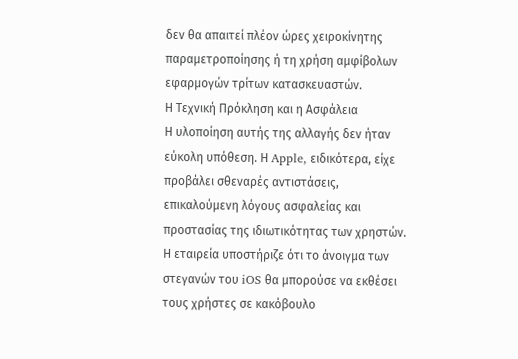δεν θα απαιτεί πλέον ώρες χειροκίνητης παραμετροποίησης ή τη χρήση αμφίβολων εφαρμογών τρίτων κατασκευαστών.
Η Τεχνική Πρόκληση και η Ασφάλεια
Η υλοποίηση αυτής της αλλαγής δεν ήταν εύκολη υπόθεση. Η Apple, ειδικότερα, είχε προβάλει σθεναρές αντιστάσεις, επικαλούμενη λόγους ασφαλείας και προστασίας της ιδιωτικότητας των χρηστών. Η εταιρεία υποστήριζε ότι το άνοιγμα των στεγανών του iOS θα μπορούσε να εκθέσει τους χρήστες σε κακόβουλο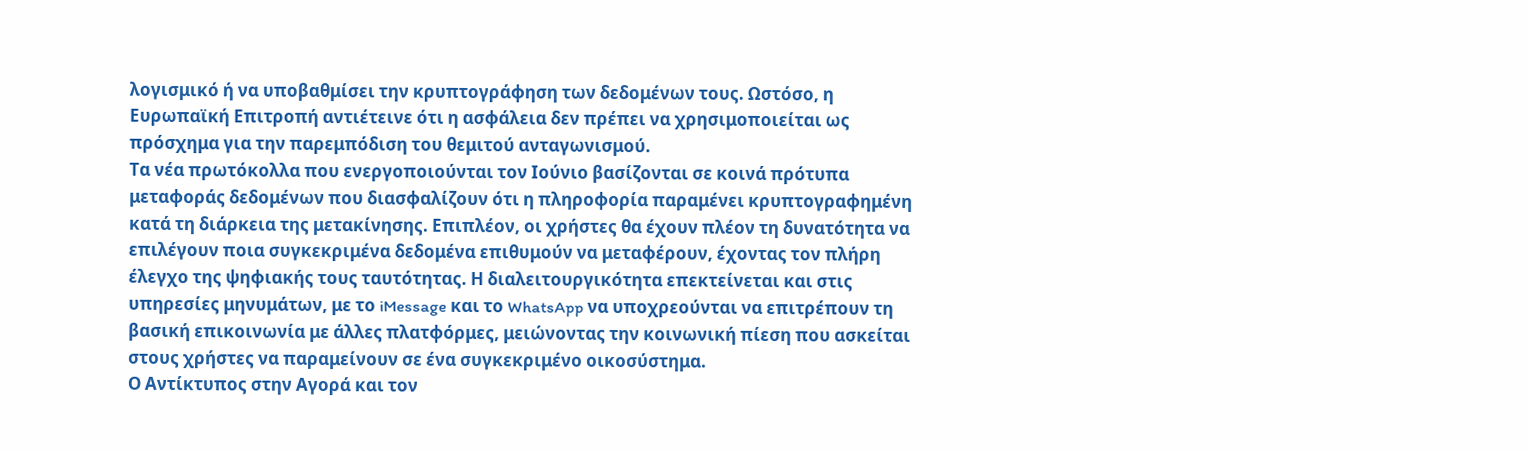λογισμικό ή να υποβαθμίσει την κρυπτογράφηση των δεδομένων τους. Ωστόσο, η Ευρωπαϊκή Επιτροπή αντιέτεινε ότι η ασφάλεια δεν πρέπει να χρησιμοποιείται ως πρόσχημα για την παρεμπόδιση του θεμιτού ανταγωνισμού.
Τα νέα πρωτόκολλα που ενεργοποιούνται τον Ιούνιο βασίζονται σε κοινά πρότυπα μεταφοράς δεδομένων που διασφαλίζουν ότι η πληροφορία παραμένει κρυπτογραφημένη κατά τη διάρκεια της μετακίνησης. Επιπλέον, οι χρήστες θα έχουν πλέον τη δυνατότητα να επιλέγουν ποια συγκεκριμένα δεδομένα επιθυμούν να μεταφέρουν, έχοντας τον πλήρη έλεγχο της ψηφιακής τους ταυτότητας. Η διαλειτουργικότητα επεκτείνεται και στις υπηρεσίες μηνυμάτων, με το iMessage και το WhatsApp να υποχρεούνται να επιτρέπουν τη βασική επικοινωνία με άλλες πλατφόρμες, μειώνοντας την κοινωνική πίεση που ασκείται στους χρήστες να παραμείνουν σε ένα συγκεκριμένο οικοσύστημα.
Ο Αντίκτυπος στην Αγορά και τον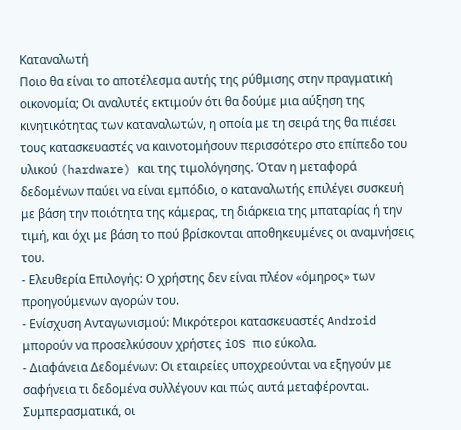Καταναλωτή
Ποιο θα είναι το αποτέλεσμα αυτής της ρύθμισης στην πραγματική οικονομία; Οι αναλυτές εκτιμούν ότι θα δούμε μια αύξηση της κινητικότητας των καταναλωτών, η οποία με τη σειρά της θα πιέσει τους κατασκευαστές να καινοτομήσουν περισσότερο στο επίπεδο του υλικού (hardware) και της τιμολόγησης. Όταν η μεταφορά δεδομένων παύει να είναι εμπόδιο, ο καταναλωτής επιλέγει συσκευή με βάση την ποιότητα της κάμερας, τη διάρκεια της μπαταρίας ή την τιμή, και όχι με βάση το πού βρίσκονται αποθηκευμένες οι αναμνήσεις του.
- Ελευθερία Επιλογής: Ο χρήστης δεν είναι πλέον «όμηρος» των προηγούμενων αγορών του.
- Ενίσχυση Ανταγωνισμού: Μικρότεροι κατασκευαστές Android μπορούν να προσελκύσουν χρήστες iOS πιο εύκολα.
- Διαφάνεια Δεδομένων: Οι εταιρείες υποχρεούνται να εξηγούν με σαφήνεια τι δεδομένα συλλέγουν και πώς αυτά μεταφέρονται.
Συμπερασματικά, οι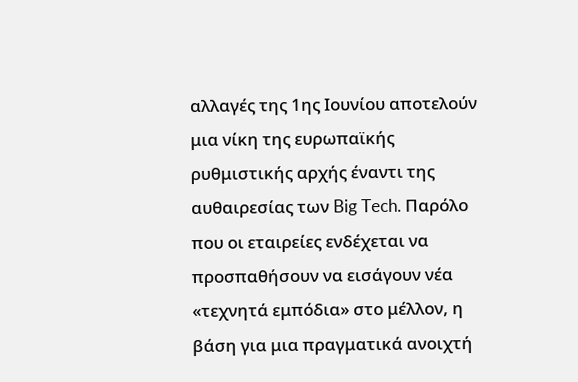αλλαγές της 1ης Ιουνίου αποτελούν μια νίκη της ευρωπαϊκής ρυθμιστικής αρχής έναντι της αυθαιρεσίας των Big Tech. Παρόλο που οι εταιρείες ενδέχεται να προσπαθήσουν να εισάγουν νέα «τεχνητά εμπόδια» στο μέλλον, η βάση για μια πραγματικά ανοιχτή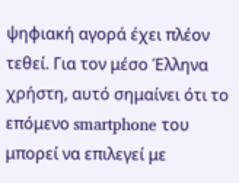ψηφιακή αγορά έχει πλέον τεθεί. Για τον μέσο Έλληνα χρήστη, αυτό σημαίνει ότι το επόμενο smartphone του μπορεί να επιλεγεί με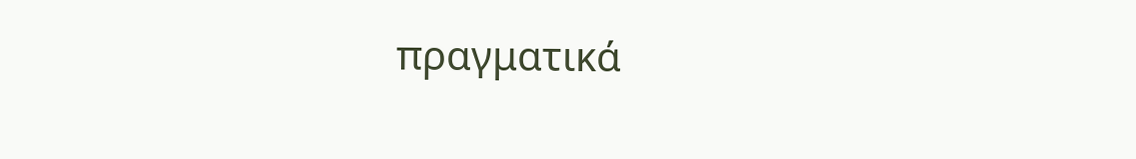πραγματικά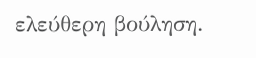ελεύθερη βούληση.